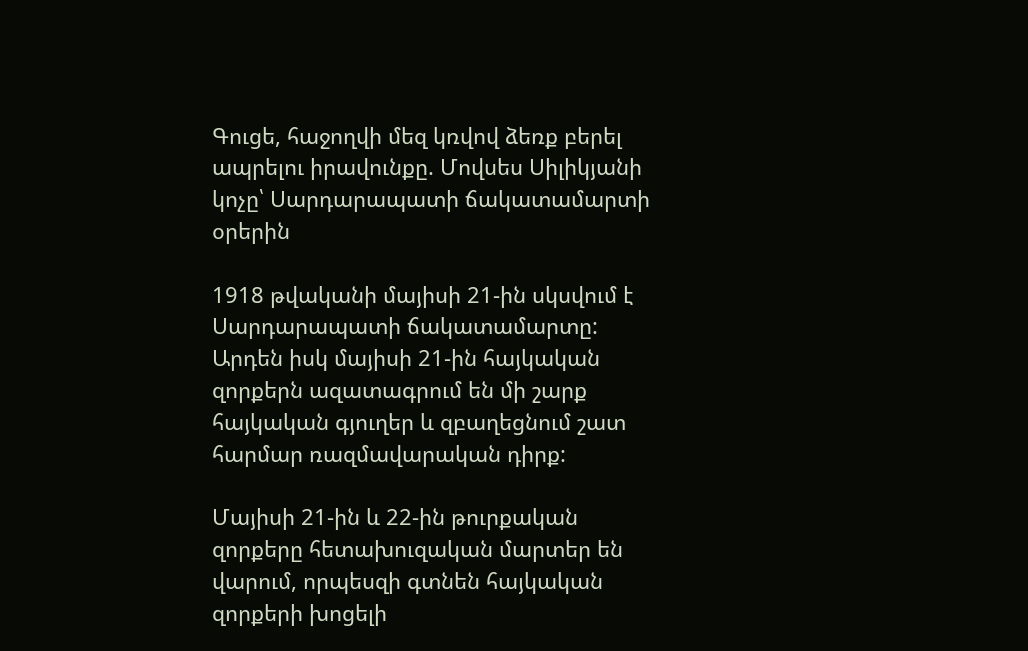Գուցե, հաջողվի մեզ կռվով ձեռք բերել ապրելու իրավունքը. Մովսես Սիլիկյանի կոչը՝ Սարդարապատի ճակատամարտի օրերին

1918 թվականի մայիսի 21-ին սկսվում է Սարդարապատի ճակատամարտը: Արդեն իսկ մայիսի 21-ին հայկական զորքերն ազատագրում են մի շարք հայկական գյուղեր և զբաղեցնում շատ հարմար ռազմավարական դիրք:

Մայիսի 21-ին և 22-ին թուրքական զորքերը հետախուզական մարտեր են վարում, որպեսզի գտնեն հայկական զորքերի խոցելի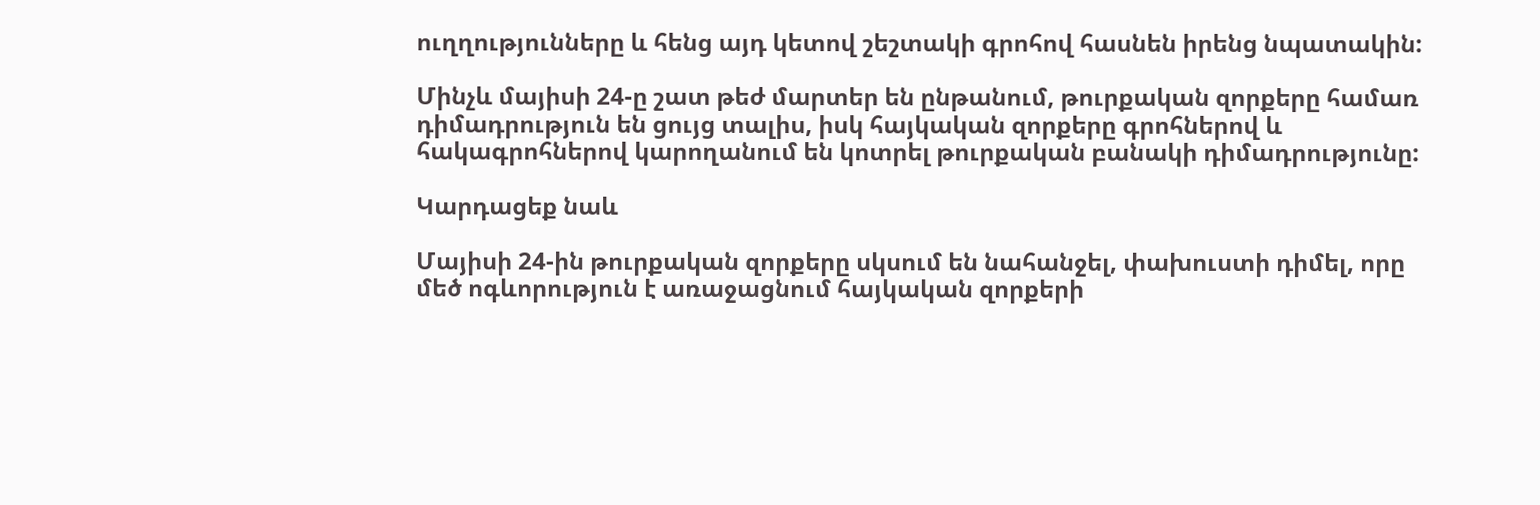ուղղությունները և հենց այդ կետով շեշտակի գրոհով հասնեն իրենց նպատակին:

Մինչև մայիսի 24-ը շատ թեժ մարտեր են ընթանում, թուրքական զորքերը համառ դիմադրություն են ցույց տալիս, իսկ հայկական զորքերը գրոհներով և հակագրոհներով կարողանում են կոտրել թուրքական բանակի դիմադրությունը:

Կարդացեք նաև

Մայիսի 24-ին թուրքական զորքերը սկսում են նահանջել, փախուստի դիմել, որը մեծ ոգևորություն է առաջացնում հայկական զորքերի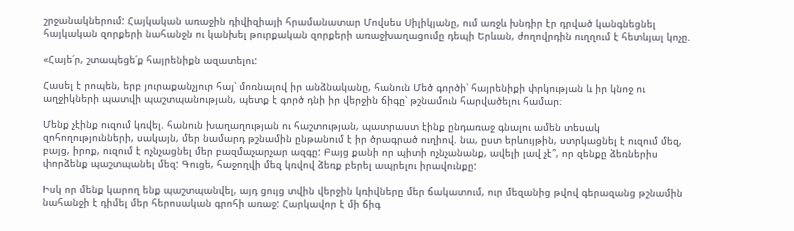շրջանակներում: Հայկական առաջին դիվիզիայի հրամանատար Մովսես Սիլիկյանը, ում առջև խնդիր էր դրված կանգնեցնել հայկական զորքերի նահանջն ու կանխել թուրքական զորքերի առաջխաղացումը դեպի Երևան, ժողովրդին ուղղում է հետևյալ կոչը.

«Հայե՛ր, շտապեցե՛ք հայրենիքն ազատելու:

Հասել է րոպեն, երբ յուրաքանչյուր հայ՝ մոռնալով իր անձնականը, հանուն Մեծ գործի՝ հայրենիքի փրկության և իր կնոջ ու աղջիկների պատվի պաշտպանության, պետք է գործ դնի իր վերջին ճիգը՝ թշնամուն հարվածելու համար։

Մենք չէինք ուզում կռվել. հանուն խաղաղության ու հաշտության, պատրաստ էինք ընդառաջ գնալու ամեն տեսակ զոհողությունների, սակայն, մեր նամարդ թշնամին ընթանում է իր ծրագրած ուղիով. նա, ըստ երևույթին, ստրկացնել է ուզում մեզ, բայց, իրոք, ուզում է ոչնչացնել մեր բազմաչարչար ազգը: Բայց քանի որ պիտի ոչնչանանք, ավելի լավ չէ՞, որ զենքը ձեռներիս փորձենք պաշտպանել մեզ: Գուցե, հաջողվի մեզ կռվով ձեռք բերել ապրելու իրավունքը:

Իսկ որ մենք կարող ենք պաշտպանվել, այդ ցույց տվին վերջին կռիվները մեր ճակատում, ուր մեզանից թվով գերազանց թշնամին նահանջի է դիմել մեր հերոսական գրոհի առաջ: Հարկավոր է մի ճիգ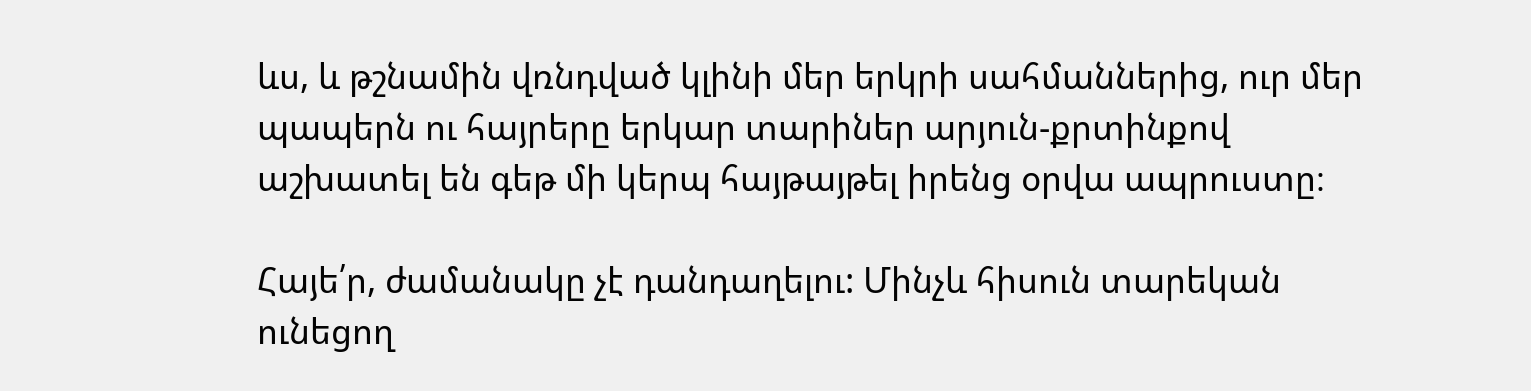ևս, և թշնամին վռնդված կլինի մեր երկրի սահմաններից, ուր մեր պապերն ու հայրերը երկար տարիներ արյուն-քրտինքով աշխատել են գեթ մի կերպ հայթայթել իրենց օրվա ապրուստը։

Հայե՛ր, ժամանակը չէ դանդաղելու: Մինչև հիսուն տարեկան ունեցող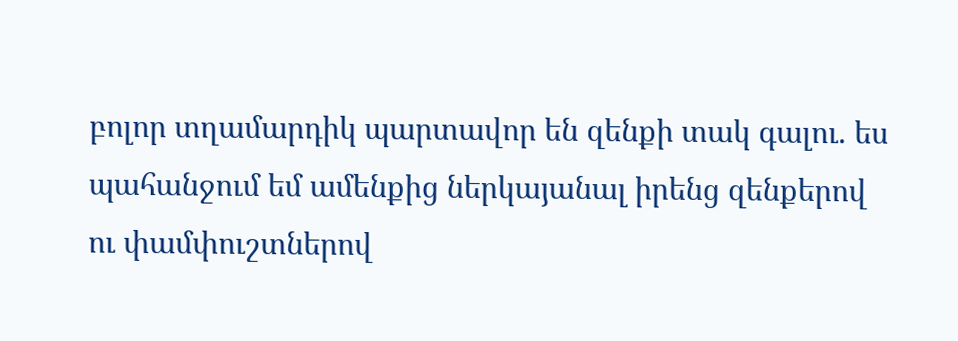բոլոր տղամարդիկ պարտավոր են զենքի տակ գալու. ես պահանջում եմ ամենքից ներկայանալ իրենց զենքերով ու փամփուշտներով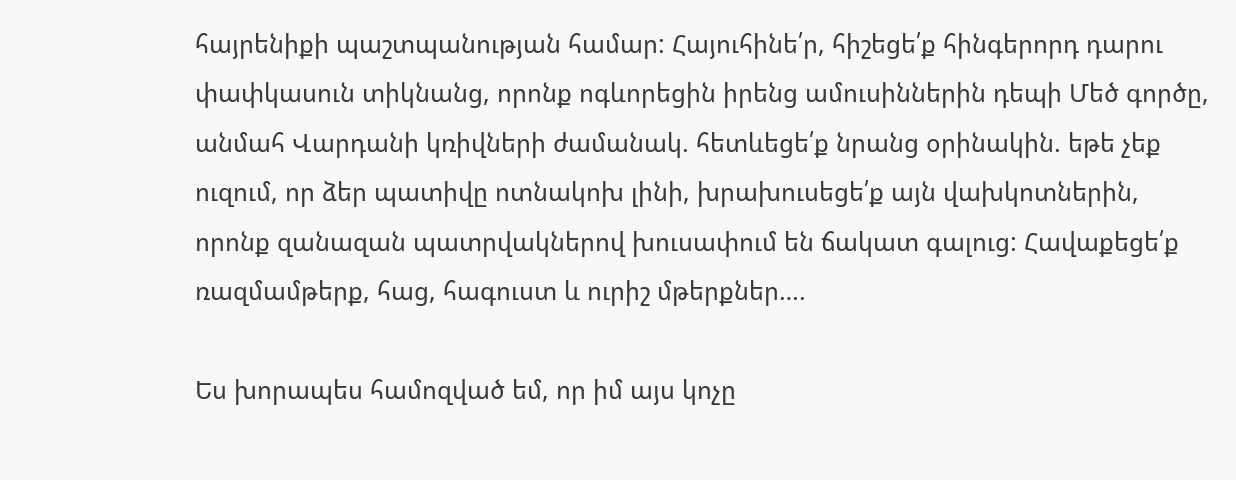հայրենիքի պաշտպանության համար: Հայուհինե՛ր, հիշեցե՛ք հինգերորդ դարու փափկասուն տիկնանց, որոնք ոգևորեցին իրենց ամուսիններին դեպի Մեծ գործը, անմահ Վարդանի կռիվների ժամանակ. հետևեցե՛ք նրանց օրինակին. եթե չեք ուզում, որ ձեր պատիվը ոտնակոխ լինի, խրախուսեցե՛ք այն վախկոտներին, որոնք զանազան պատրվակներով խուսափում են ճակատ գալուց: Հավաքեցե՛ք ռազմամթերք, հաց, հագուստ և ուրիշ մթերքներ….

Ես խորապես համոզված եմ, որ իմ այս կոչը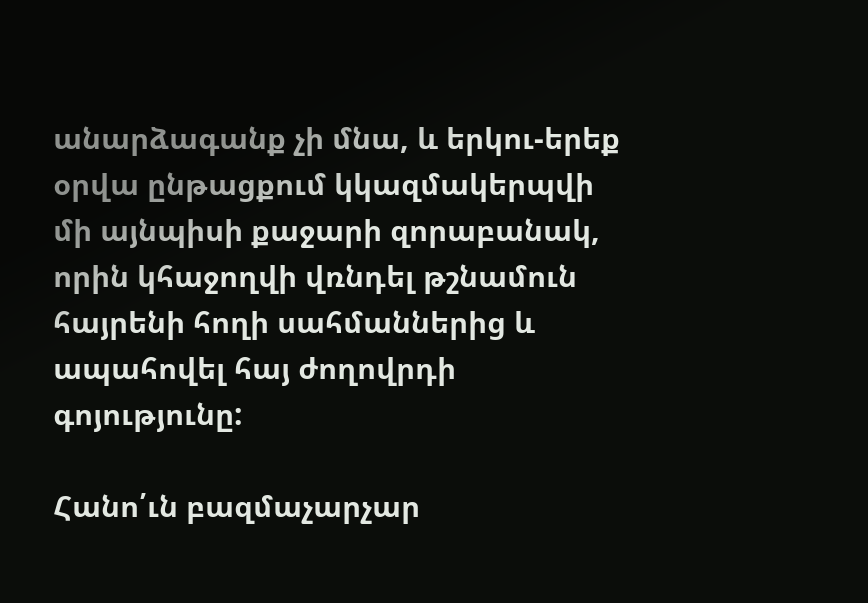անարձագանք չի մնա, և երկու-երեք օրվա ընթացքում կկազմակերպվի մի այնպիսի քաջարի զորաբանակ, որին կհաջողվի վռնդել թշնամուն հայրենի հողի սահմաններից և ապահովել հայ ժողովրդի գոյությունը:

Հանո՛ւն բազմաչարչար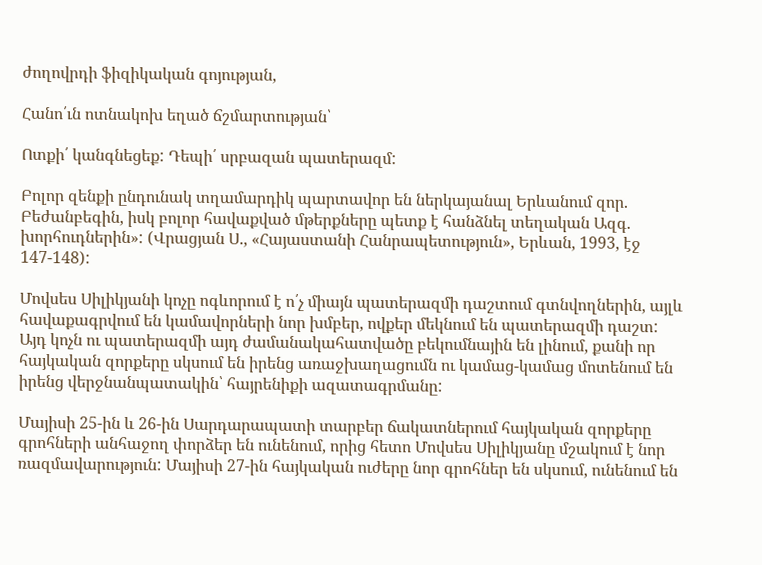ժողովրդի ֆիզիկական գոյության,

Հանո՛ւն ոտնակոխ եղած ճշմարտության՝

Ոտքի՛ կանգնեցեք: Դեպի՛ սրբազան պատերազմ:

Բոլոր զենքի ընդունակ տղամարդիկ պարտավոր են ներկայանալ Երևանում զոր. Բեժանբեգին, իսկ բոլոր հավաքված մթերքները պետք է հանձնել տեղական Ազգ. խորհուդներին»: (Վրացյան Ս., «Հայաստանի Հանրապետություն», Երևան, 1993, էջ 147-148):

Մովսես Սիլիկյանի կոչը ոգևորում է ո՛չ միայն պատերազմի դաշտում գտնվողներին, այլև հավաքագրվում են կամավորների նոր խմբեր, ովքեր մեկնում են պատերազմի դաշտ: Այդ կոչն ու պատերազմի այդ ժամանակահատվածը բեկումնային են լինում, քանի որ հայկական զորքերը սկսում են իրենց առաջխաղացումն ու կամաց-կամաց մոտենում են իրենց վերջնանպատակին՝ հայրենիքի ազատագրմանը:

Մայիսի 25-ին և 26-ին Սարդարապատի տարբեր ճակատներում հայկական զորքերը գրոհների անհաջող փորձեր են ունենում, որից հետո Մովսես Սիլիկյանը մշակում է նոր ռազմավարություն: Մայիսի 27-ին հայկական ուժերը նոր գրոհներ են սկսում, ունենում են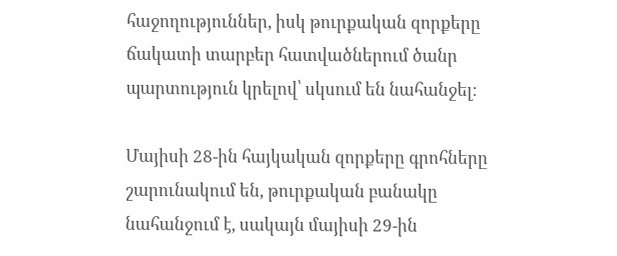հաջողություններ, իսկ թուրքական զորքերը ճակատի տարբեր հատվածներում ծանր պարտություն կրելով՝ սկսում են նահանջել:

Մայիսի 28-ին հայկական զորքերը գրոհները շարունակում են, թուրքական բանակը նահանջում է, սակայն մայիսի 29-ին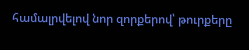համալրվելով նոր զորքերով՝ թուրքերը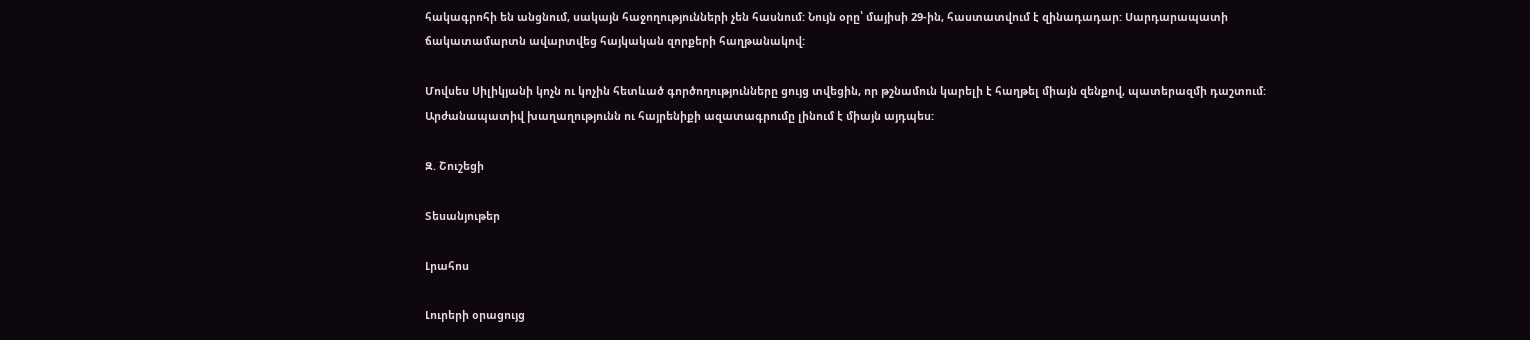հակագրոհի են անցնում, սակայն հաջողությունների չեն հասնում: Նույն օրը՝ մայիսի 29-ին, հաստատվում է զինադադար: Սարդարապատի ճակատամարտն ավարտվեց հայկական զորքերի հաղթանակով:

Մովսես Սիլիկյանի կոչն ու կոչին հետևած գործողությունները ցույց տվեցին, որ թշնամուն կարելի է հաղթել միայն զենքով, պատերազմի դաշտում: Արժանապատիվ խաղաղությունն ու հայրենիքի ազատագրումը լինում է միայն այդպես:

Զ. Շուշեցի

Տեսանյութեր

Լրահոս

Լուրերի օրացույց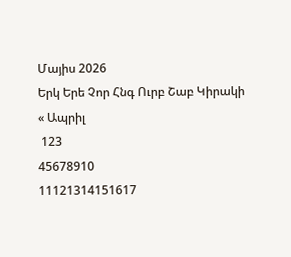Մայիս 2026
Երկ Երե Չոր Հնգ Ուրբ Շաբ Կիրակի
« Ապրիլ
 123
45678910
11121314151617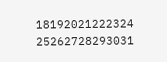18192021222324
25262728293031